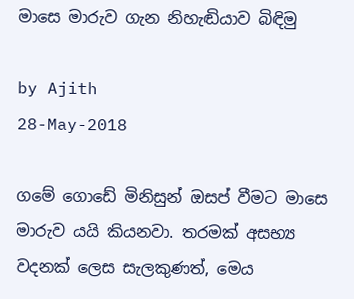මාසෙ මාරුව ගැන නිහැඬියාව බිඳිමු

by Ajith
28-May-2018

ගමේ ගොඩේ මිනිසුන් ඔසප් වීමට මාසෙ මාරුව යයි කියනවා. තරමක් අසභ්‍ය වදනක් ලෙස සැලකුණත්, මෙය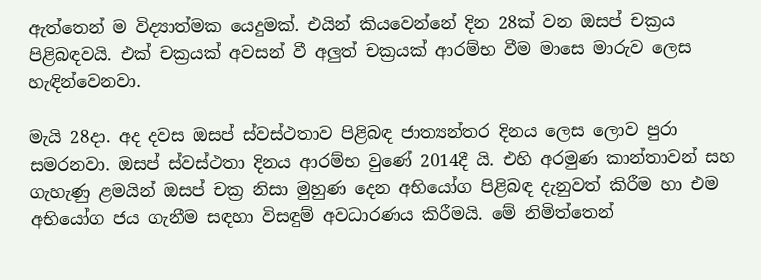ඇත්තෙන් ම විද්‍යාත්මක යෙදුමක්. එයින් කියවෙන්නේ දින 28ක් වන ඔසප් චක්‍ර‍ය පිළිබඳවයි. එක් චක්‍ර‍යක් අවසන් වී අලුත් චක්‍ර‍යක් ආරම්භ වීම මාසෙ මාරුව ලෙස හැඳින්වෙනවා.

මැයි 28දා. අද දවස ඔසප් ස්වස්ථතාව පිළිබඳ ජාත්‍යන්තර දිනය ලෙස ලොව පුරා සමරනවා. ඔසප් ස්වස්ථතා දිනය ආරම්භ වුණේ 2014දී යි. එහි අරමුණ කාන්තාවන් සහ ගැහැණු ළමයින් ඔසප් චක්‍ර‍ නිසා මුහුණ දෙන අභියෝග පිළිබඳ දැනුවත් කිරීම හා එම අභියෝග ජය ගැනීම සඳහා විසඳුම් අවධාරණය කිරීමයි. මේ නිමිත්තෙන්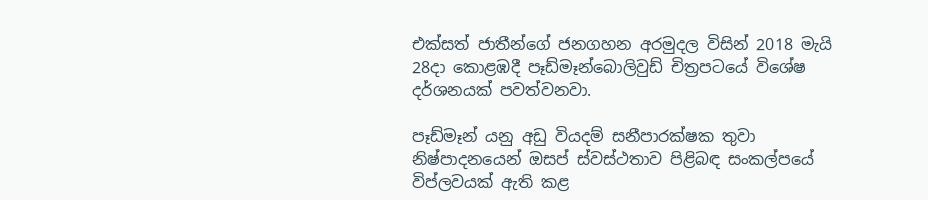එක්සත් ජාතීන්ගේ ජනගහන අරමුදල විසින් 2018 මැයි 28දා කොළඹදී පෑඩ්මෑන්බොලිවුඩ් චිත්‍ර‍පටයේ විශේෂ දර්ශනයක් පවත්වනවා.

පෑඩ්මෑන් යනු අඩු වියදම් සනීපාරක්ෂක තුවා නිෂ්පාදනයෙන් ඔසප් ස්වස්ථතාව පිළිබඳ සංකල්පයේ විප්ලවයක් ඇති කළ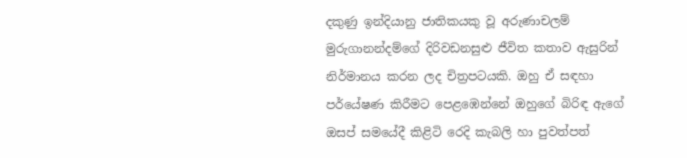දකුණු ඉන්දියානු ජාතිකයකු වූ අරුණාචලම් මුරුගානන්දම්ගේ දිරිවඩනසුළු ජීවිත කතාව ඇසුරින් නිර්මානය කරන ලද චිත්‍ර‍පටයකි. ඔහු ඒ සඳහා පර්යේෂණ කිරීමට පෙළඹෙන්නේ ඔහුගේ බිරිඳ ඇගේ ඔසප් සමයේදී කිළිටි රෙදි කැබලි හා පුවත්පත්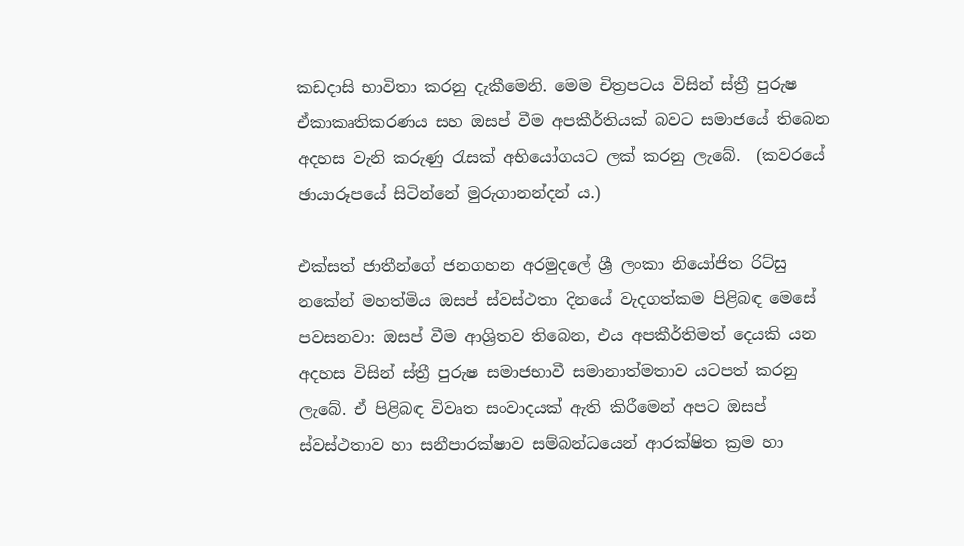කඩදාසි භාවිතා කරනු දැකීමෙනි. මෙම චිත්‍ර‍පටය විසින් ස්ත්‍රී පුරුෂ ඒකාකෘතිකරණය සහ ඔසප් වීම අපකීර්තියක් බවට සමාජයේ තිබෙන අදහස වැනි කරුණු රැසක් අභියෝගයට ලක් කරනු ලැබේ.  (කවරයේ ඡායාරූපයේ සිටින්නේ මුරුගානන්දන් ය.)

එක්සත් ජාතීන්ගේ ජනගහන අරමුදලේ ශ්‍රී ලංකා නියෝජිත රිට්සු නකේන් මහත්මිය ඔසප් ස්වස්ථතා දිනයේ වැදගත්කම පිළිබඳ මෙසේ පවසනවා: ඔසප් වීම ආශ්‍රිතව තිබෙන, එය අපකීර්තිමත් දෙයකි යන අදහස විසින් ස්ත්‍රී පුරුෂ සමාජභාවී සමානාත්මතාව යටපත් කරනු ලැබේ. ඒ පිළිබඳ විවෘත සංවාදයක් ඇති කිරීමෙන් අපට ඔසප් ස්වස්ථතාව හා සනීපාරක්ෂාව සම්බන්ධයෙන් ආරක්ෂිත ක්‍ර‍ම හා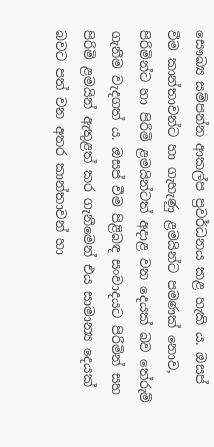සෞඛ්‍ය සම්පන්න ආකල්ප ප්‍ර‍වර්ධනය කළ හැකි ය. ඔසප් වීම කාන්තාවන්ට හා ගැහැණු ළමයින්ට පමණක් නොව, පිරිමින්ට හා පිරිමි ළමයින්ටත් අදාළ වන දෙයක් බව තේරුම් ගැනීම වැදගත් ය. ඔසප් වීම පිළිබඳ සංවාදයට පිරිමින් සහ පිරිමි ළමයින් ඇතුළත් කර ගැනීමෙන් එය සාමාන්‍ය දෙයක් බවට පත් වන අතර කාන්තාවන් හා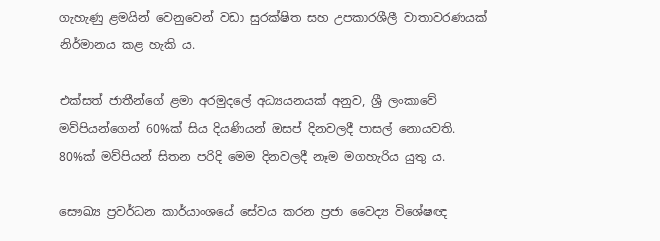ගැහැණු ළමයින් වෙනුවෙන් වඩා සුරක්ෂිත සහ උපකාරශීලී වාතාවරණයක් නිර්මානය කළ හැකි ය.

එක්සත් ජාතීන්ගේ ළමා අරමුදලේ අධ්‍යයනයක් අනුව, ශ්‍රී ලංකාවේ මව්පියන්ගෙන් 60%ක් සිය දියණියන් ඔසප් දිනවලදී පාසල් නොයවති. 80%ක් මව්පියන් සිතන පරිදි මෙම දිනවලදී නෑම මගහැරිය යුතු ය.

සෞඛ්‍ය ප්‍ර‍වර්ධන කාර්යාංශයේ සේවය කරන ප්‍ර‍ජා වෛද්‍ය විශේෂඥ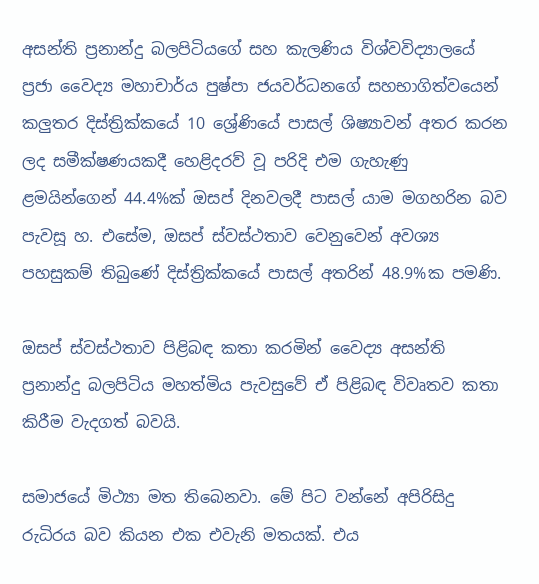අසන්ති ප්‍ර‍නාන්දු බලපිටියගේ සහ කැලණිය විශ්වවිද්‍යාලයේ ප්‍ර‍ජා වෛද්‍ය මහාචාර්ය පුෂ්පා ජයවර්ධනගේ සහභාගිත්වයෙන් කලුතර දිස්ත්‍රික්කයේ 10 ශ්‍රේණියේ පාසල් ශිෂ්‍යාවන් අතර කරන ලද සමීක්ෂණයකදී හෙළිදරව් වූ පරිදි එම ගැහැණු ළමයින්ගෙන් 44.4%ක් ඔසප් දිනවලදී පාසල් යාම මගහරින බව පැවසූ හ. එසේම, ඔසප් ස්වස්ථතාව වෙනුවෙන් අවශ්‍ය පහසුකම් තිබුණේ දිස්ත්‍රික්කයේ පාසල් අතරින් 48.9%ක පමණි.

ඔසප් ස්වස්ථතාව පිළිබඳ කතා කරමින් වෛද්‍ය අසන්ති ප්‍ර‍නාන්දු බලපිටිය මහත්මිය පැවසුවේ ඒ පිළිබඳ විවෘතව කතා කිරීම වැදගත් බවයි.

සමාජයේ මිථ්‍යා මත තිබෙනවා. මේ පිට වන්නේ අපිරිසිදු රුධිරය බව කියන එක එවැනි මතයක්. එය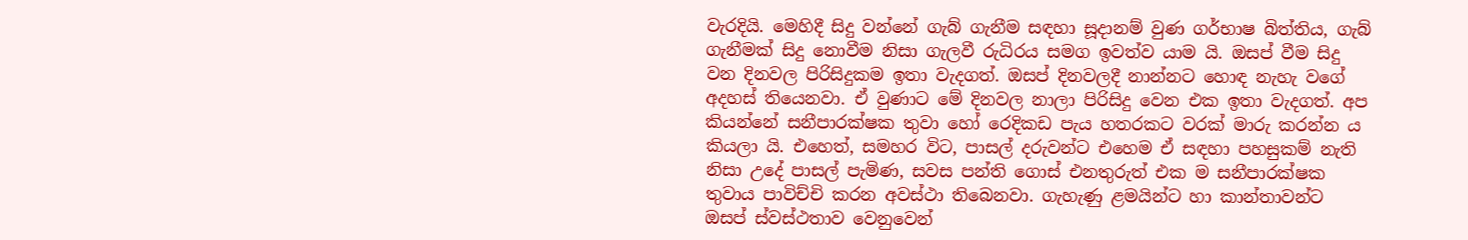වැරදියි. මෙහිදී සිදු වන්නේ ගැබ් ගැනීම සඳහා සූදානම් වුණ ගර්භාෂ බිත්තිය, ගැබ් ගැනීමක් සිදු නොවීම නිසා ගැලවී රුධිරය සමග ඉවත්ව යාම යි. ඔසප් වීම සිදු වන දිනවල පිරිසිදුකම ඉතා වැදගත්. ඔසප් දිනවලදී නාන්නට හොඳ නැහැ වගේ අදහස් තියෙනවා. ඒ වුණාට මේ දිනවල නාලා පිරිසිදු වෙන එක ඉතා වැදගත්. අප කියන්නේ සනීපාරක්ෂක තුවා හෝ රෙදිකඩ පැය හතරකට වරක් මාරු කරන්න ය කියලා යි. එහෙත්, සමහර විට, පාසල් දරුවන්ට එහෙම ඒ සඳහා පහසුකම් නැති නිසා උදේ පාසල් පැමිණ, සවස පන්ති ගොස් එනතුරුත් එක ම සනීපාරක්ෂක තුවාය පාවිච්චි කරන අවස්ථා තිබෙනවා. ගැහැණු ළමයින්ට හා කාන්තාවන්ට ඔසප් ස්වස්ථතාව වෙනුවෙන්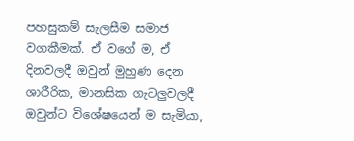පහසුකම් සැලසීම සමාජ වගකීමක්. ඒ වගේ ම, ඒ දිනවලදී ඔවුන් මුහුණ දෙන ශාරීරික, මානසික ගැටලුවලදී ඔවුන්ට විශේෂයෙන් ම සැමියා,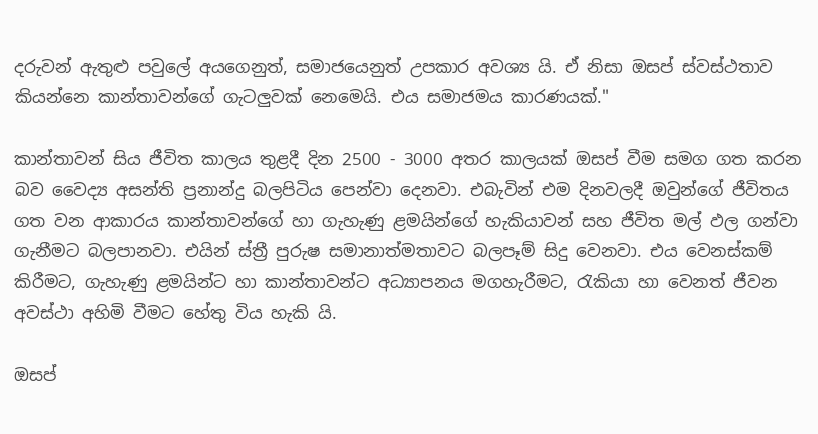දරුවන් ඇතුළු පවුලේ අයගෙනුත්, සමාජයෙනුත් උපකාර අවශ්‍ය යි. ඒ නිසා ඔසප් ස්වස්ථතාව කියන්නෙ කාන්තාවන්ගේ ගැටලුවක් නෙමෙයි. එය සමාජමය කාරණයක්."

කාන්තාවන් සිය ජීවිත කාලය තුළදී දින 2500 - 3000 අතර කාලයක් ඔසප් වීම සමග ගත කරන බව වෛද්‍ය අසන්ති ප්‍ර‍නාන්දු බලපිටිය පෙන්වා දෙනවා. එබැවින් එම දිනවලදී ඔවුන්ගේ ජීවිතය ගත වන ආකාරය කාන්තාවන්ගේ හා ගැහැණු ළමයින්ගේ හැකියාවන් සහ ජීවිත මල් ඵල ගන්වා ගැනීමට බලපානවා. එයින් ස්ත්‍රී පුරුෂ සමානාත්මතාවට බලපෑම් සිදු වෙනවා. එය වෙනස්කම් කිරීමට, ගැහැණු ළමයින්ට හා කාන්තාවන්ට අධ්‍යාපනය මගහැරීමට, රැකියා හා වෙනත් ජීවන අවස්ථා අහිමි වීමට හේතු විය හැකි යි.

ඔසප්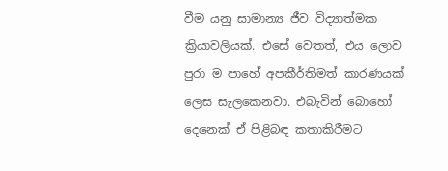වීම යනු සාමාන්‍ය ජීව විද්‍යාත්මක ක්‍රියාවලියක්. එසේ වෙතත්, එය ලොව පුරා ම පාහේ අපකීර්තිමත් කාරණයක් ලෙස සැලකෙනවා. එබැවින් බොහෝ දෙනෙක් ඒ පිළිබඳ කතාකිරීමට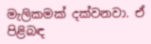මැලිකමක් දක්වනවා. ඒ පිළිබඳ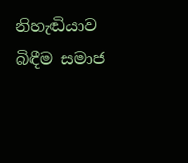නිහැඬියාව බිඳීම සමාජ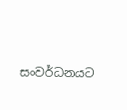සංවර්ධනයට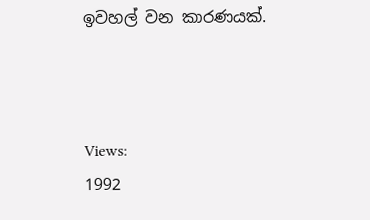ඉවහල් වන කාරණයක්.



Views:
1992